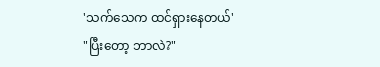'သက်သေက ထင်ရှားနေတယ်'
"ပြီးတော့ ဘာလဲ?"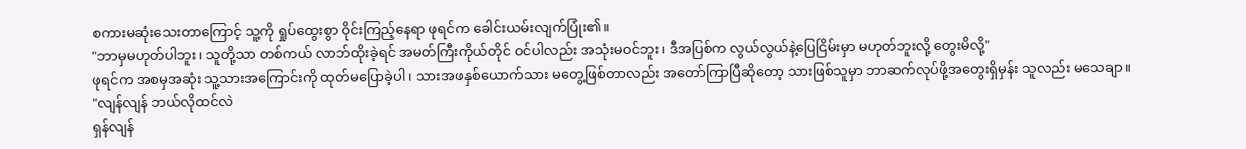စကားမဆုံးသေးတာကြောင့် သူ့ကို ရှုပ်ထွေးစွာ ဝိုင်းကြည့်နေရာ ဖုရင်က ခေါင်းယမ်းလျက်ပြုံး၏။
"ဘာမှမဟုတ်ပါဘူး၊ သူတို့သာ တစ်ကယ် လာဘ်ထိုးခဲ့ရင် အမတ်ကြီးကိုယ်တိုင် ဝင်ပါလည်း အသုံးမဝင်ဘူး၊ ဒီအပြစ်က လွယ်လွယ်နဲ့ပြေငြိမ်းမှာ မဟုတ်ဘူးလို့ တွေးမိလို့"
ဖုရင်က အစမှအဆုံး သူ့သားအကြောင်းကို ထုတ်မပြောခဲ့ပါ၊ သားအဖနှစ်ယောက်သား မတွေ့ဖြစ်တာလည်း အတော်ကြာပြီဆိုတော့ သားဖြစ်သူမှာ ဘာဆက်လုပ်ဖို့အတွေးရှိမှန်း သူလည်း မသေချာ။
"လျန်လျန် ဘယ်လိုထင်လဲ
ရှန်လျန်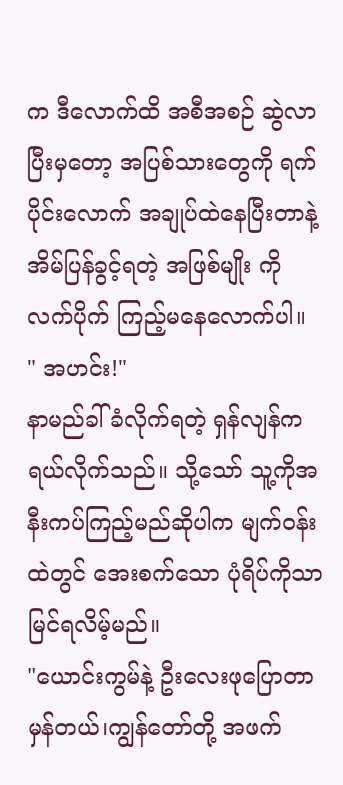က ဒီလောက်ထိ အစီအစဉ် ဆွဲလာပြီးမှတော့ အပြစ်သားတွေကို ရက်ပိုင်းလောက် အချုပ်ထဲနေပြီးတာနဲ့ အိမ်ပြန်ခွင့်ရတဲ့ အဖြစ်မျိုး ကို လက်ပိုက် ကြည့်မနေလောက်ပါ။
" အဟင်း!"
နာမည်ခါ်ခံလိုက်ရတဲ့ ရှန်လျန်က ရယ်လိုက်သည်။ သို့သော် သူ့ကိုအနီးကပ်ကြည့်မည်ဆိုပါက မျက်ဝန်းထဲတွင် အေးစက်သော ပုံရိပ်ကိုသာ မြင်ရလိမ့်မည်။
"ယောင်းကွမ်နဲ့ ဦးလေးဖုပြောတာ မှန်တယ်၊ကျွန်တော်တို့ အဖက်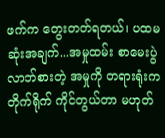ဖက်က တွေးတတ်ရတယ်၊ ပထမဆုံးအချက်...အမှုထမ်း စာမေးပွဲလာဘ်စားတဲ့ အမှုကို တရားရုံးကတိုက်ရိုက် ကိုင်တွယ်တာ မဟုတ်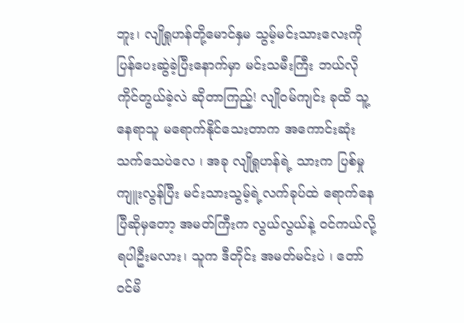ဘူး၊ လျိုရှုဟန်တို့မောင်နှမ သွမ့်မင်းသားလေးကို ပြန်ပေးဆွဲခဲ့ပြီးနောက်မှာ မင်းသမီးကြီး ဘယ်လို ကိုင်တွယ်ခဲ့လဲ ဆိုတာကြည့်! လျိုဝမ်ကျင်း ခုထိ သူ့နေရာသူ မရောက်နိုင်သေးတာက အကောင်းဆုံးသက်သေပဲလေ ၊ အခု လျိုရှုဟန်ရဲ့ သားက ပြစ်မှုကျူးလွန်ပြီး မင်းသားသွမ့်ရဲ့လက်ခုပ်ထဲ ရောက်နေပြီဆိုမှတော့ အမတ်ကြီးက လွယ်လွယ်နဲ့ ဝင်ကယ်လို့ရပါဦးမလား၊ သူက ဒီတိုင်း အမတ်မင်းပဲ ၊ တော်ဝင်မိ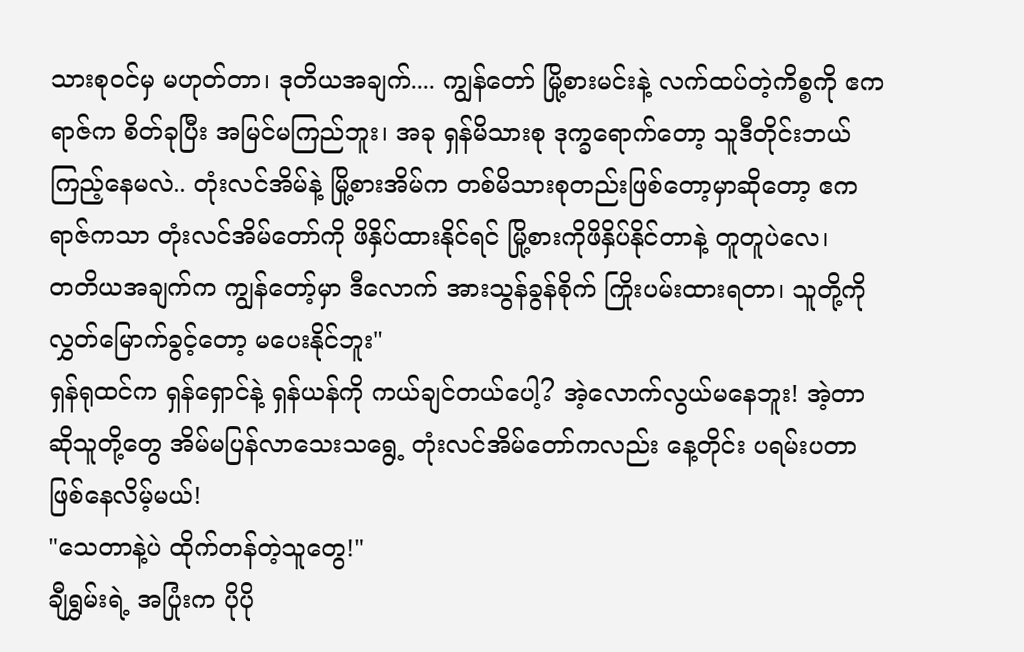သားစုဝင်မှ မဟုတ်တာ၊ ဒုတိယအချက်.... ကျွန်တော် မြို့စားမင်းနဲ့ လက်ထပ်တဲ့ကိစ္စကို ဧကရာဇ်က စိတ်ခုပြီး အမြင်မကြည်ဘူး၊ အခု ရှန်မိသားစု ဒုက္ခရောက်တော့ သူဒီတိုင်းဘယ်ကြည့်နေမလဲ.. တုံးလင်အိမ်နဲ့ မြို့စားအိမ်က တစ်မိသားစုတည်းဖြစ်တော့မှာဆိုတော့ ဧကရာဇ်ကသာ တုံးလင်အိမ်တော်ကို ဖိနှိပ်ထားနိုင်ရင် မြို့စားကိုဖိနှိပ်နိုင်တာနဲ့ တူတူပဲလေ၊
တတိယအချက်က ကျွန်တော့်မှာ ဒီလောက် အားသွန်ခွန်စိုက် ကြိုးပမ်းထားရတာ၊ သူတို့ကို လွှတ်မြောက်ခွင့်တော့ မပေးနိုင်ဘူး"
ရှန်ရုထင်က ရှန်ရှောင်နဲ့ ရှန်ယန်ကို ကယ်ချင်တယ်ပေါ့? အဲ့လောက်လွယ်မနေဘူး! အဲ့တာဆိုသူတို့တွေ အိမ်မပြန်လာသေးသရွေ့ တုံးလင်အိမ်တော်ကလည်း နေ့တိုင်း ပရမ်းပတာဖြစ်နေလိမ့်မယ်!
"သေတာနဲ့ပဲ ထိုက်တန်တဲ့သူတွေ!"
ချီရွှမ်းရဲ့ အပြုံးက ပိုပို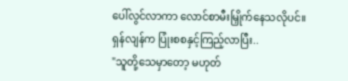ပေါ်လွင်လာကာ လောင်စာမီးမြှိုက်နေသလိုပင်။
ရှန်လျန်က ပြုံးစစနှင့်ကြည့်လာပြီး..
"သူတို့သေမှာတော့ မဟုတ်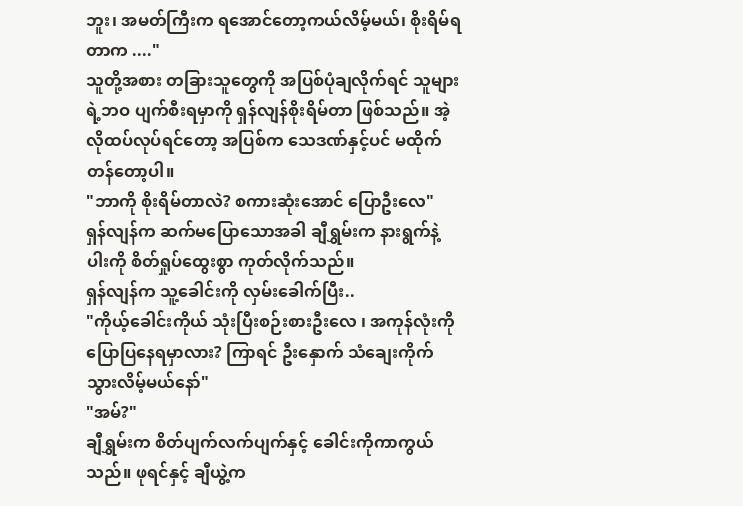ဘူး၊ အမတ်ကြီးက ရအောင်တော့ကယ်လိမ့်မယ်၊ စိုးရိမ်ရတာက ...."
သူတို့အစား တခြားသူတွေကို အပြစ်ပုံချလိုက်ရင် သူများရဲ့ဘဝ ပျက်စီးရမှာကို ရှန်လျန်စိုးရိမ်တာ ဖြစ်သည်။ အဲ့လိုထပ်လုပ်ရင်တော့ အပြစ်က သေဒဏ်နှင့်ပင် မထိုက်တန်တော့ပါ။
"ဘာကို စိုးရိမ်တာလဲ? စကားဆုံးအောင် ပြောဦးလေ"
ရှန်လျန်က ဆက်မပြောသောအခါ ချီရွှမ်းက နားရွက်နဲ့ ပါးကို စိတ်ရှုပ်ထွေးစွာ ကုတ်လိုက်သည်။
ရှန်လျန်က သူ့ခေါင်းကို လှမ်းခေါက်ပြီး..
"ကိုယ့်ခေါင်းကိုယ် သုံးပြီးစဉ်းစားဦးလေ ၊ အကုန်လုံးကို ပြောပြနေရမှာလား? ကြာရင် ဦးနှောက် သံချေးကိုက်သွားလိမ့်မယ်နော်"
"အမ်?"
ချီရွှမ်းက စိတ်ပျက်လက်ပျက်နှင့် ခေါင်းကိုကာကွယ်သည်။ ဖုရင်နှင့် ချီယွဲ့က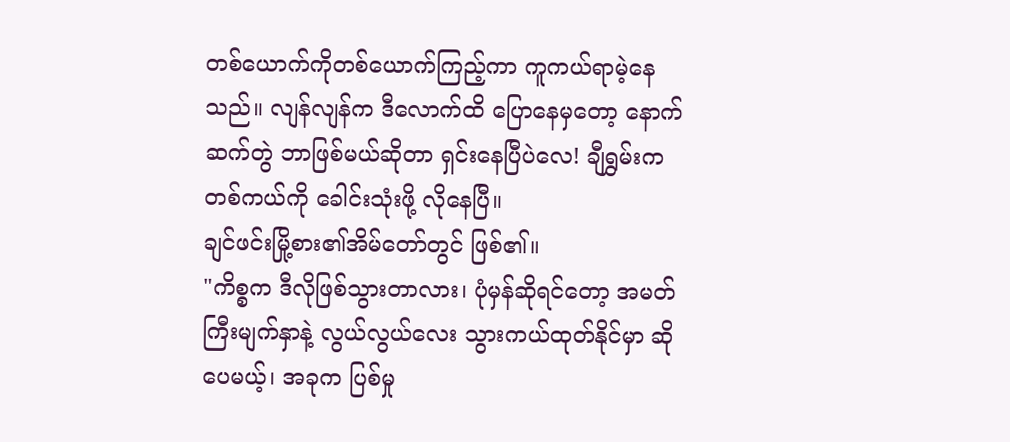တစ်ယောက်ကိုတစ်ယောက်ကြည့်ကာ ကူကယ်ရာမဲ့နေသည်။ လျန်လျန်က ဒီလောက်ထိ ပြောနေမှတော့ နောက်ဆက်တွဲ ဘာဖြစ်မယ်ဆိုတာ ရှင်းနေပြီပဲလေ! ချီရွှမ်းက တစ်ကယ်ကို ခေါင်းသုံးဖို့ လိုနေပြီ။
ချင်ဖင်းမြို့စား၏အိမ်တော်တွင် ဖြစ်၏။
"ကိစ္စက ဒီလိုဖြစ်သွားတာလား၊ ပုံမှန်ဆိုရင်တော့ အမတ်ကြီးမျက်နှာနဲ့ လွယ်လွယ်လေး သွားကယ်ထုတ်နိုင်မှာ ဆိုပေမယ့်၊ အခုက ပြစ်မှု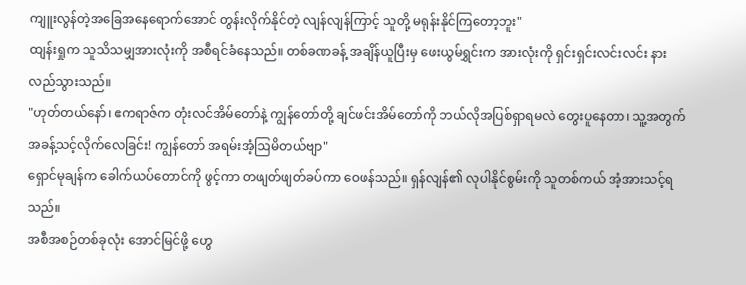ကျူးလွန်တဲ့အခြေအနေရောက်အောင် တွန်းလိုက်နိုင်တဲ့ လျန်လျန်ကြာင့် သူတို့ မရုန်းနိုင်ကြတော့ဘူး"
ထျန်းရှုက သူသိသမျှအားလုံးကို အစီရင်ခံနေသည်။ တစ်ခဏခန့် အချိန်ယူပြီးမှ ဖေးယွမ်ရွှင်းက အားလုံးကို ရှင်းရှင်းလင်းလင်း နားလည်သွားသည်။
"ဟုတ်တယ်နော်၊ ဧကရာဇ်က တုံးလင်အိမ်တော်နဲ့ ကျွန်တော်တို့ ချင်ဖင်းအိမ်တော်ကို ဘယ်လိုအပြစ်ရှာရမလဲ တွေးပူနေတာ၊ သူ့အတွက် အခန့်သင့်လိုက်လေခြင်း! ကျွန်တော် အရမ်းအံ့ဩမိတယ်ဗျာ"
ရှောင်မုချန်က ခေါက်ယပ်တောင်ကို ဖွင့်ကာ တဖျတ်ဖျတ်ခပ်ကာ ဝေဖန်သည်။ ရှန်လျန်၏ လုပါနိုင်စွမ်းကို သူတစ်ကယ် အံ့အားသင့်ရသည်။
အစီအစဉ်တစ်ခုလုံး အောင်မြင်ဖို့ ဟွေ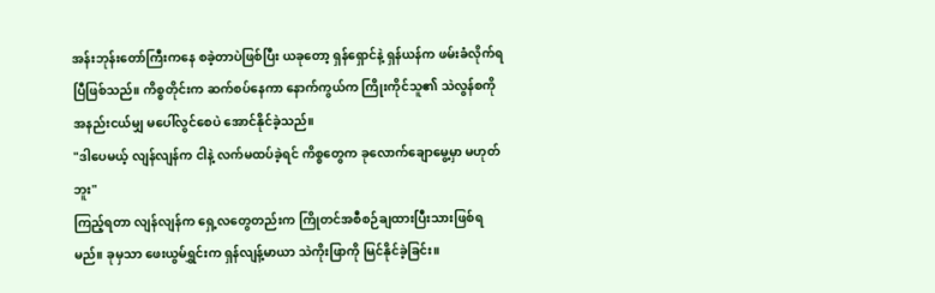အန်းဘုန်းတော်ကြီးကနေ စခဲ့တာပဲဖြစ်ပြီး ယခုတော့ ရှန်ရှောင်နဲ့ ရှန်ယန်က ဖမ်းခံလိုက်ရပြီဖြစ်သည်။ ကိစ္စတိုင်းက ဆက်စပ်နေကာ နောက်ကွယ်က ကြိုးကိုင်သူ၏ သဲလွန်စကို အနည်းငယ်မျှ မပေါ်လွင်စေပဲ အောင်နိုင်ခဲ့သည်။
"ဒါပေမယ့် လျန်လျန်က ငါနဲ့ လက်မထပ်ခဲ့ရင် ကိစ္စတွေက ခုလောက်ချောမွေ့မှာ မဟုတ်ဘူး"
ကြည့်ရတာ လျန်လျန်က ရှေ့လတွေတည်းက ကြိုတင်အစီစဉ်ချထားပြီးသားဖြစ်ရမည်။ ခုမှသာ ဖေးယွမ်ရွှင်းက ရှန်လျန့်မာယာ သဲကိုးဖြာကို မြင်နိုင်ခဲ့ခြင်း။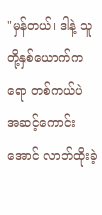"မှန်တယ်၊ ဒါနဲ့ သူတို့နှစ်ယောက်ကရော တစ်ကယ်ပဲ အဆင့်ကောင်းအောင် လာဘ်ထိုးခဲ့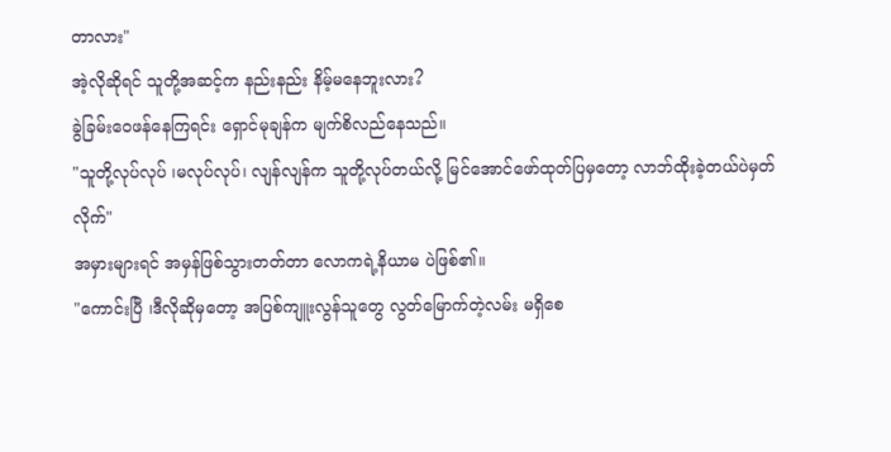တာလား"
အဲ့လိုဆိုရင် သူတို့အဆင့်က နည်းနည်း နိမ့်မနေဘူးလား?
ခွဲခြမ်းဝေဖန်နေကြရင်း ရှောင်မုချန်က မျက်စိလည်နေသည်။
"သူတို့လုပ်လုပ် ၊မလုပ်လုပ်၊ လျန်လျန်က သူတို့လုပ်တယ်လို့ မြင်အောင်ဖော်ထုတ်ပြမှတော့ လာဘ်ထိုးခဲ့တယ်ပဲမှတ်လိုက်"
အမှားများရင် အမှန်ဖြစ်သွားတတ်တာ လောကရဲ့နိယာမ ပဲဖြစ်၏။
"ကောင်းပြီ ၊ဒီလိုဆိုမှတော့ အပြစ်ကျူးလွန်သူတွေ လွတ်မြောက်တဲ့လမ်း မရှိစေ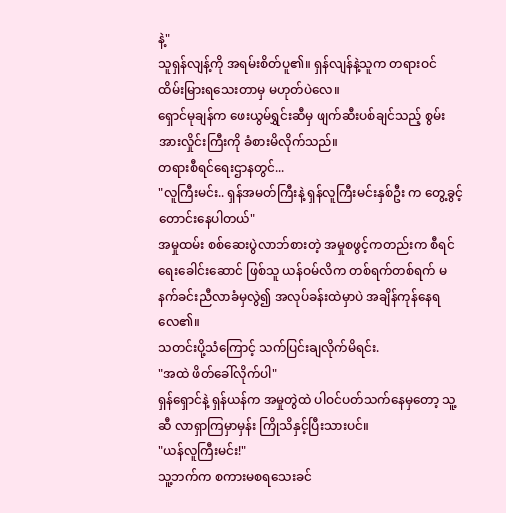နဲ့"
သူရှန်လျန့်ကို အရမ်းစိတ်ပူ၏။ ရှန်လျန်နဲ့သူက တရားဝင် ထိမ်းမြားရသေးတာမှ မဟုတ်ပဲလေ။
ရှောင်မုချန်က ဖေးယွမ်ရွှင်းဆီမှ ဖျက်ဆီးပစ်ချင်သည့် စွမ်းအားလှိုင်းကြီးကို ခံစားမိလိုက်သည်။
တရားစီရင်ရေးဌာနတွင်...
"လူကြီးမင်း.. ရှန်အမတ်ကြီးနဲ့ ရှန်လူကြီးမင်းနှစ်ဦး က တွေ့ခွင့်တောင်းနေပါတယ်"
အမှုထမ်း စစ်ဆေးပွဲလာဘ်စားတဲ့ အမှုစဖွင့်ကတည်းက စီရင်ရေးခေါင်းဆောင် ဖြစ်သူ ယန်ဝမ်လိက တစ်ရက်တစ်ရက် မနက်ခင်းညီလာခံမှလွဲ၍ အလုပ်ခန်းထဲမှာပဲ အချိန်ကုန်နေရလေ၏။
သတင်းပို့သံကြောင့် သက်ပြင်းချလိုက်မိရင်း.
"အထဲ ဖိတ်ခေါ်လိုက်ပါ"
ရှန်ရှောင်နဲ့ ရှန်ယန်က အမှုတွဲထဲ ပါဝင်ပတ်သက်နေမှတော့ သူ့ဆီ လာရှာကြမှာမှန်း ကြိုသိနှင့်ပြီးသားပင်။
"ယန်လူကြီးမင်း!"
သူ့ဘက်က စကားမစရသေးခင်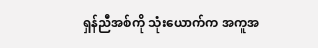ရှန်ညီအစ်ကို သုံးယောက်က အကူအ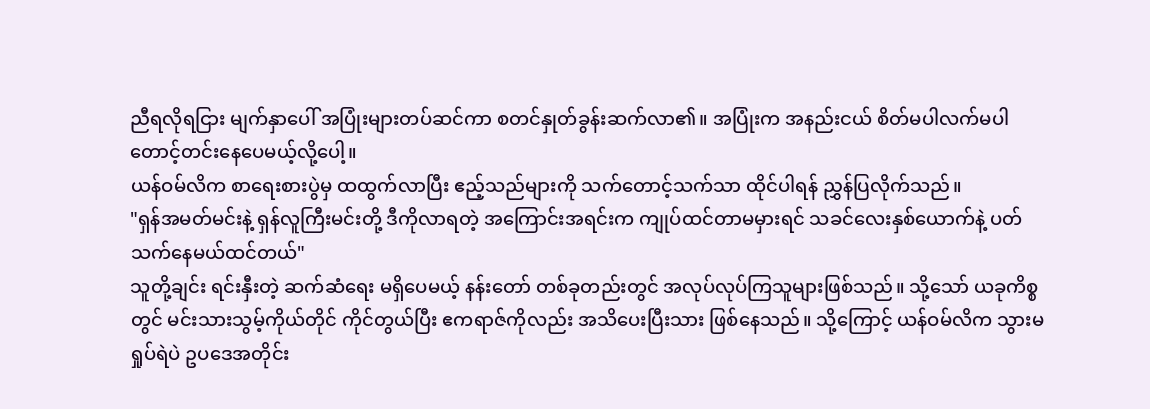ညီရလိုရငြား မျက်နှာပေါ် အပြုံးများတပ်ဆင်ကာ စတင်နှုတ်ခွန်းဆက်လာ၏။ အပြုံးက အနည်းငယ် စိတ်မပါလက်မပါ တောင့်တင်းနေပေမယ့်လို့ပေါ့။
ယန်ဝမ်လိက စာရေးစားပွဲမှ ထထွက်လာပြီး ဧည့်သည်များကို သက်တောင့်သက်သာ ထိုင်ပါရန် ညွှန်ပြလိုက်သည်။
"ရှန်အမတ်မင်းနဲ့ ရှန်လူကြီးမင်းတို့ ဒီကိုလာရတဲ့ အကြောင်းအရင်းက ကျုပ်ထင်တာမမှားရင် သခင်လေးနှစ်ယောက်နဲ့ ပတ်သက်နေမယ်ထင်တယ်"
သူတို့ချင်း ရင်းနှီးတဲ့ ဆက်ဆံရေး မရှိပေမယ့် နန်းတော် တစ်ခုတည်းတွင် အလုပ်လုပ်ကြသူများဖြစ်သည်။ သို့သော် ယခုကိစ္စတွင် မင်းသားသွမ့်ကိုယ်တိုင် ကိုင်တွယ်ပြီး ဧကရာဇ်ကိုလည်း အသိပေးပြီးသား ဖြစ်နေသည်။ သို့ကြောင့် ယန်ဝမ်လိက သွားမရှုပ်ရဲပဲ ဥပဒေအတိုင်း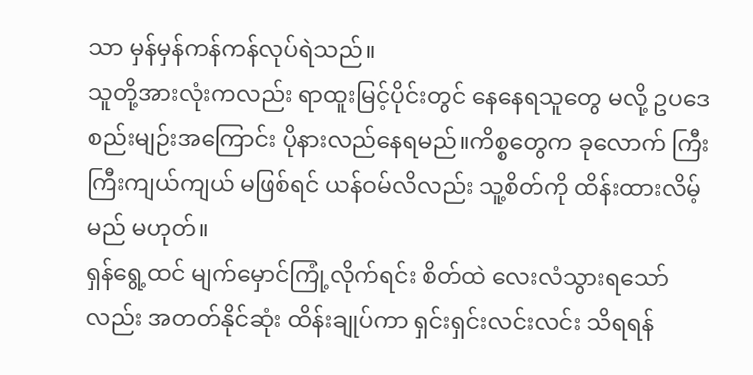သာ မှန်မှန်ကန်ကန်လုပ်ရဲသည်။
သူတို့အားလုံးကလည်း ရာထူးမြင့်ပိုင်းတွင် နေနေရသူတွေ မလို့ ဥပဒေစည်းမျဉ်းအကြောင်း ပိုနားလည်နေရမည်။ကိစ္စတွေက ခုလောက် ကြီးကြီးကျယ်ကျယ် မဖြစ်ရင် ယန်ဝမ်လိလည်း သူ့စိတ်ကို ထိန်းထားလိမ့်မည် မဟုတ်။
ရှန်ရွေ့ထင် မျက်မှောင်ကြုံ့လိုက်ရင်း စိတ်ထဲ လေးလံသွားရသော်လည်း အတတ်နိုင်ဆုံး ထိန်းချုပ်ကာ ရှင်းရှင်းလင်းလင်း သိရရန်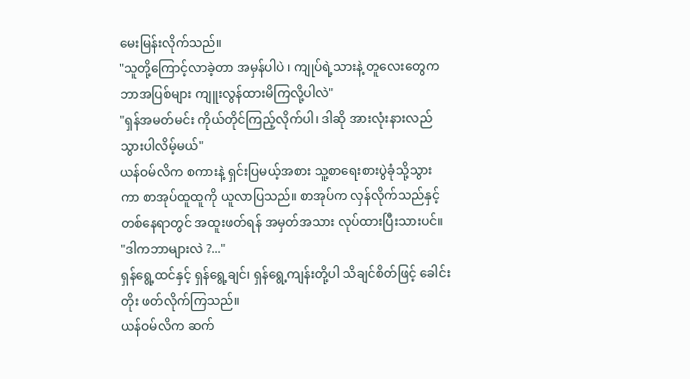မေးမြန်းလိုက်သည်။
"သူတို့ကြောင့်လာခဲ့တာ အမှန်ပါပဲ ၊ ကျုပ်ရဲ့သားနဲ့ တူလေးတွေက ဘာအပြစ်များ ကျူးလွန်ထားမိကြလို့ပါလဲ"
"ရှန်အမတ်မင်း ကိုယ်တိုင်ကြည့်လိုက်ပါ၊ ဒါဆို အားလုံးနားလည်သွားပါလိမ့်မယ်"
ယန်ဝမ်လိက စကားနဲ့ ရှင်းပြမယ့်အစား သူ့စာရေးစားပွဲခုံသို့သွားကာ စာအုပ်ထူထူကို ယူလာပြသည်။ စာအုပ်က လှန်လိုက်သည်နှင့် တစ်နေရာတွင် အထူးဖတ်ရန် အမှတ်အသား လုပ်ထားပြီးသားပင်။
"ဒါကဘာများလဲ ?..."
ရှန်ရွေ့ထင်နှင့် ရှန်ရွေ့ချင်၊ ရှန်ရွေ့ကျန်းတို့ပါ သိချင်စိတ်ဖြင့် ခေါင်းတိုး ဖတ်လိုက်ကြသည်။
ယန်ဝမ်လိက ဆက်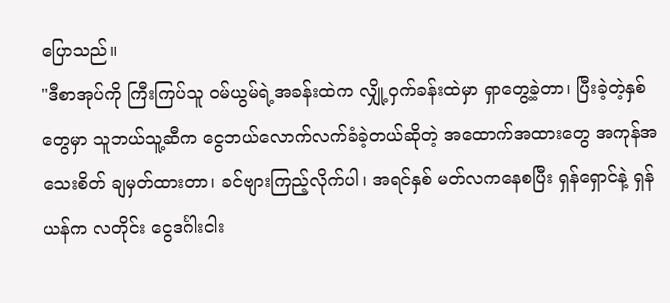ပြောသည်။
"ဒီစာအုပ်ကို ကြီးကြပ်သူ ဝမ်ယွမ်ရဲ့အခန်းထဲက လျှို့ဝှက်ခန်းထဲမှာ ရှာတွေ့ခဲ့တာ၊ ပြီးခဲ့တဲ့နှစ်တွေမှာ သူဘယ်သူ့ဆီက ငွေဘယ်လောက်လက်ခံခဲ့တယ်ဆိုတဲ့ အထောက်အထားတွေ အကုန်အသေးစိတ် ချမှတ်ထားတာ၊ ခင်ဗျားကြည့်လိုက်ပါ၊ အရင်နှစ် မတ်လကနေစပြီး ရှန်ရှောင်နဲ့ ရှန်ယန်က လတိုင်း ငွေဒင်္ဂါးငါး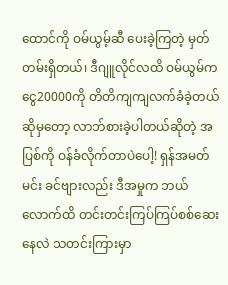ထောင်ကို ဝမ်ယွမ့်ဆီ ပေးခဲ့ကြတဲ့ မှတ်တမ်းရှိတယ်၊ ဒီဂျူလိုင်လထိ ဝမ်ယွမ်က ငွေ20000ကို တိတိကျကျလက်ခံခဲ့တယ် ဆိုမှတော့ လာဘ်စားခဲ့ပါတယ်ဆိုတဲ့ အပြစ်ကို ဝန်ခံလိုက်တာပဲပေါ့! ရှန်အမတ်မင်း ခင်ဗျားလည်း ဒီအမှုက ဘယ်လောက်ထိ တင်းတင်းကြပ်ကြပ်စစ်ဆေးနေလဲ သတင်းကြားမှာ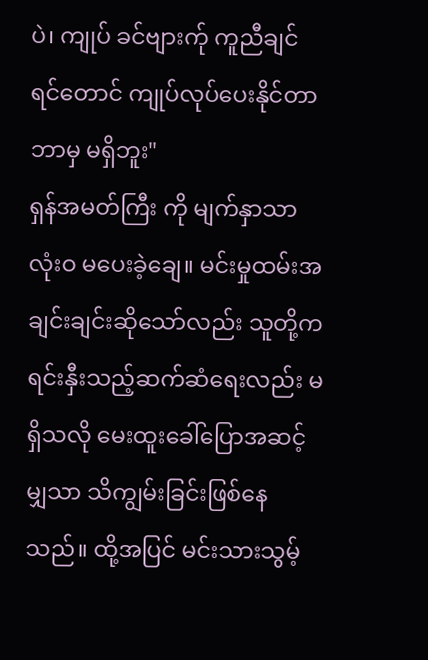ပဲ၊ ကျုပ် ခင်ဗျားက်ု ကူညီချင်ရင်တောင် ကျုပ်လုပ်ပေးနိုင်တာ ဘာမှ မရှိဘူး"
ရှန်အမတ်ကြီး ကို မျက်နှာသာလုံးဝ မပေးခဲ့ချေ။ မင်းမှုထမ်းအချင်းချင်းဆိုသော်လည်း သူတို့က ရင်းနှီးသည့်ဆက်ဆံရေးလည်း မရှိသလို မေးထူးခေါ်ပြောအဆင့်မျှသာ သိကျွမ်းခြင်းဖြစ်နေသည်။ ထို့အပြင် မင်းသားသွမ့်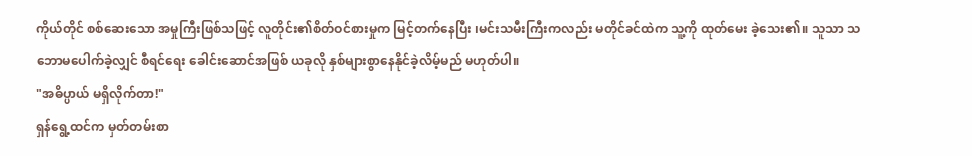ကိုယ်တိုင် စစ်ဆေးသော အမှုကြီးဖြစ်သဖြင့် လူတိုင်း၏စိတ်ဝင်စားမှုက မြင့်တက်နေပြီး ၊မင်းသမီးကြီးကလည်း မတိုင်ခင်ထဲက သူ့ကို ထုတ်မေး ခဲ့သေး၏။ သူသာ သဘောမပေါက်ခဲ့လျှင် စီရင်ရေး ခေါင်းဆောင်အဖြစ် ယခုလို နှစ်များစွာနေနိုင်ခဲ့လိမ့်မည် မဟုတ်ပါ။
"အဓိပ္ပာယ် မရှိလိုက်တာ!"
ရှန်ရွေ့ထင်က မှတ်တမ်းစာ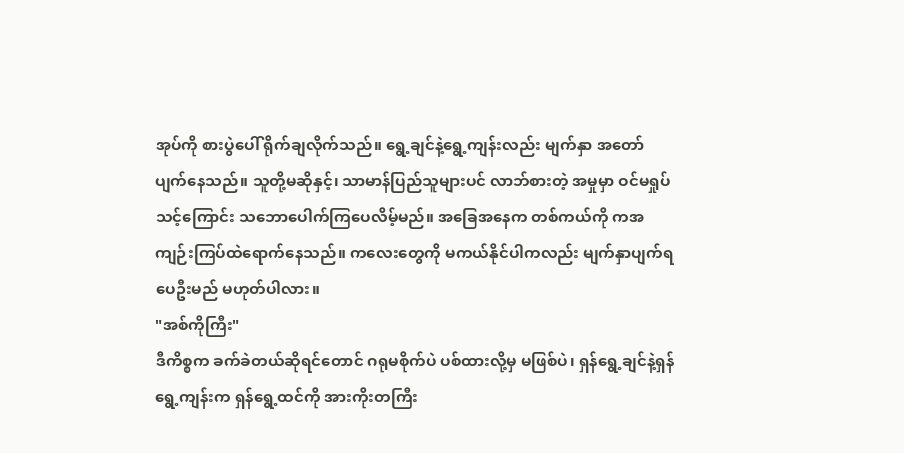အုပ်ကို စားပွဲပေါ် ရိုက်ချလိုက်သည်။ ရွေ့ချင်နဲ့ရွေ့ကျန်းလည်း မျက်နှာ အတော် ပျက်နေသည်။ သူတို့မဆိုနှင့်၊ သာမာန်ပြည်သူများပင် လာဘ်စားတဲ့ အမှုမှာ ဝင်မရှုပ်သင့်ကြောင်း သဘောပေါက်ကြပေလိမ့်မည်။ အခြေအနေက တစ်ကယ်ကို ကအကျဉ်းကြပ်ထဲရောက်နေသည်။ ကလေးတွေကို မကယ်နိုင်ပါကလည်း မျက်နှာပျက်ရပေဦးမည် မဟုတ်ပါလား။
"အစ်ကိုကြီး"
ဒီကိစ္စက ခက်ခဲတယ်ဆိုရင်တောင် ဂရုမစိုက်ပဲ ပစ်ထားလို့မှ မဖြစ်ပဲ၊ ရှန်ရွေ့ချင်နဲ့ရှန်ရွေ့ကျန်းက ရှန်ရွေ့ထင်ကို အားကိုးတကြီး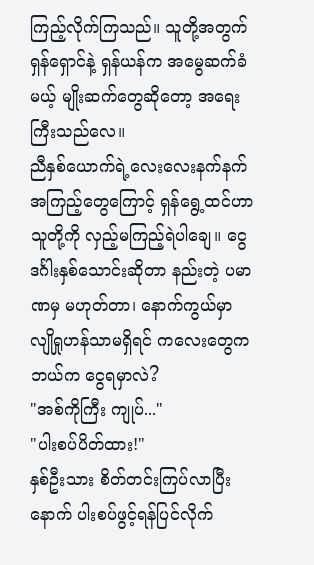ကြည့်လိုက်ကြသည်။ သူတို့အတွက် ရှန်ရှောင်နဲ့ ရှန်ယန်က အမွေဆက်ခံမယ့် မျိုးဆက်တွေဆိုတော့ အရေးကြီးသည်လေ။
ညီနှစ်ယောက်ရဲ့လေးလေးနက်နက် အကြည့်တွေကြောင့် ရှန်ရွေ့ထင်ဟာ သူတို့ကို လှည့်မကြည့်ရဲပါချေ။ ငွေဒင်္ဂါးနှစ်သောင်းဆိုတာ နည်းတဲ့ ပမာဏမှ မဟုတ်တာ၊ နောက်ကွယ်မှာ လျိုရှုဟန်သာမရှိရင် ကလေးတွေက ဘယ်က ငွေရမှာလဲ?
"အစ်ကိုကြီး ကျုပ်..."
"ပါးစပ်ပိတ်ထား!"
နှစ်ဦးသား စိတ်တင်းကြပ်လာပြီးနောက် ပါးစပ်ဖွင့်ရန်ပြင်လိုက်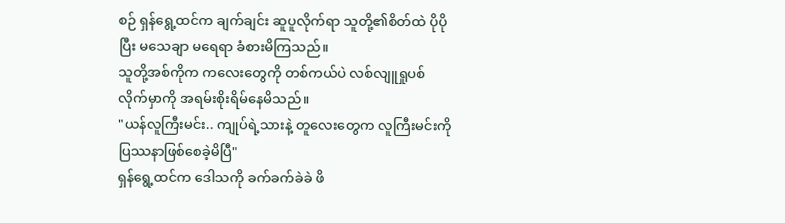စဉ် ရှန်ရွေ့ထင်က ချက်ချင်း ဆူပူလိုက်ရာ သူတို့၏စိတ်ထဲ ပိုပိုပြီး မသေချာ မရေရာ ခံစားမိကြသည်။
သူတို့အစ်ကိုက ကလေးတွေကို တစ်ကယ်ပဲ လစ်လျူရှုပစ်လိုက်မှာကို အရမ်းစိုးရိမ်နေမိသည်။
"ယန်လူကြီးမင်း.. ကျုပ်ရဲ့သားနဲ့ တူလေးတွေက လူကြီးမင်းကို ပြဿနာဖြစ်စေခဲ့မိပြီ"
ရှန်ရွေ့ထင်က ဒေါသကို ခက်ခက်ခဲခဲ ဖိ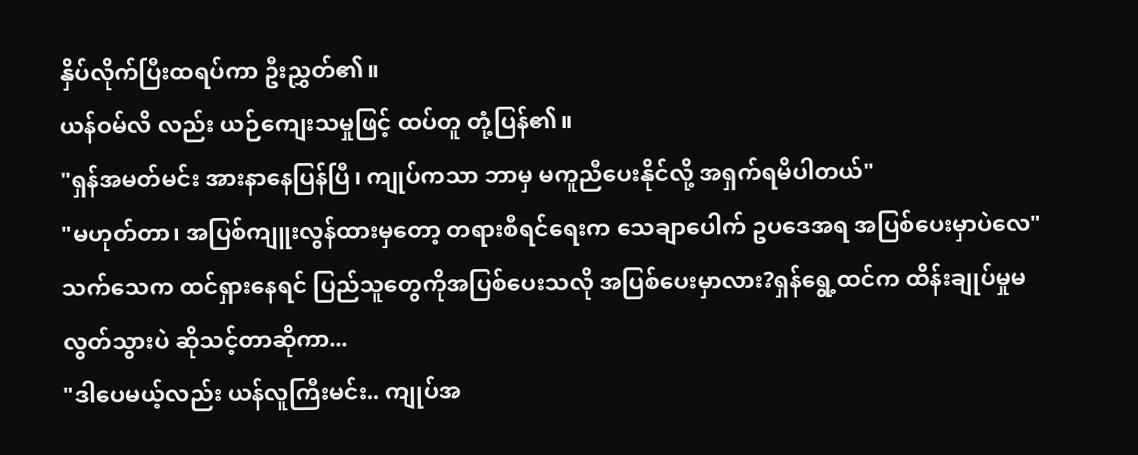နှိပ်လိုက်ပြီးထရပ်ကာ ဦးညွှတ်၏။
ယန်ဝမ်လိ လည်း ယဉ်ကျေးသမှုဖြင့် ထပ်တူ တုံ့ပြန်၏။
"ရှန်အမတ်မင်း အားနာနေပြန်ပြီ၊ ကျုပ်ကသာ ဘာမှ မကူညီပေးနိုင်လို့ အရှက်ရမိပါတယ်"
"မဟုတ်တာ၊ အပြစ်ကျူးလွန်ထားမှတော့ တရားစီရင်ရေးက သေချာပေါက် ဥပဒေအရ အပြစ်ပေးမှာပဲလေ"
သက်သေက ထင်ရှားနေရင် ပြည်သူတွေကိုအပြစ်ပေးသလို အပြစ်ပေးမှာလား?ရှန်ရွေ့ထင်က ထိန်းချုပ်မှုမလွတ်သွားပဲ ဆိုသင့်တာဆိုကာ...
"ဒါပေမယ့်လည်း ယန်လူကြီးမင်း.. ကျုပ်အ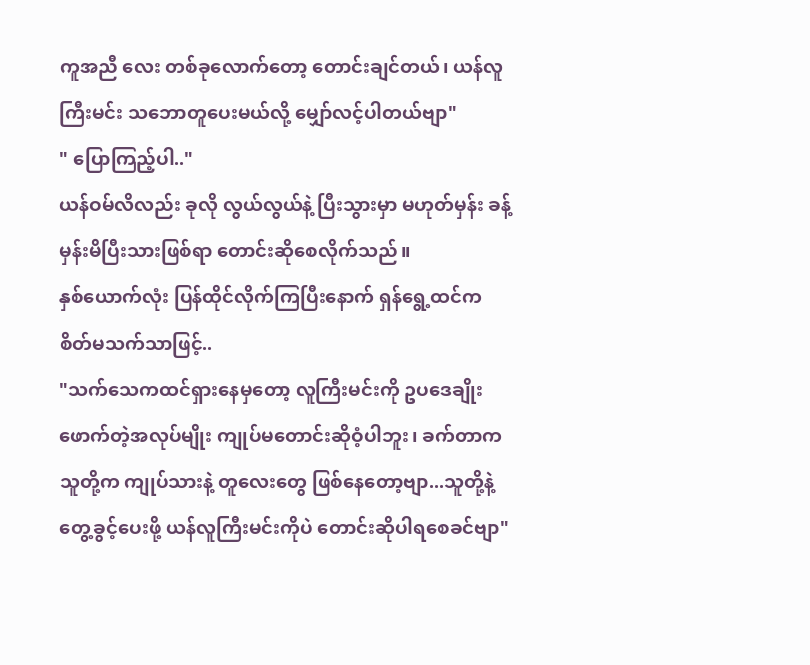ကူအညီ လေး တစ်ခုလောက်တော့ တောင်းချင်တယ်၊ ယန်လူကြီးမင်း သဘောတူပေးမယ်လို့ မျှော်လင့်ပါတယ်ဗျာ"
" ပြောကြည့်ပါ.."
ယန်ဝမ်လိလည်း ခုလို လွယ်လွယ်နဲ့ ပြီးသွားမှာ မဟုတ်မှန်း ခန့်မှန်းမိပြီးသားဖြစ်ရာ တောင်းဆိုစေလိုက်သည်။
နှစ်ယောက်လုံး ပြန်ထိုင်လိုက်ကြပြီးနောက် ရှန်ရွေ့ထင်က စိတ်မသက်သာဖြင့်..
"သက်သေကထင်ရှားနေမှတော့ လူကြီးမင်းကို ဥပဒေချိုးဖောက်တဲ့အလုပ်မျိုး ကျုပ်မတောင်းဆိုဝံ့ပါဘူး၊ ခက်တာက သူတို့က ကျုပ်သားနဲ့ တူလေးတွေ ဖြစ်နေတော့ဗျာ...သူတို့နဲ့တွေ့ခွင့်ပေးဖို့ ယန်လူကြီးမင်းကိုပဲ တောင်းဆိုပါရစေခင်ဗျာ"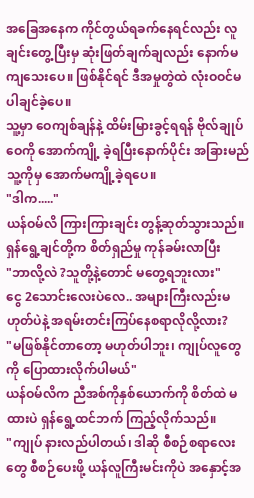အခြေအနေက ကိုင်တွယ်ရခက်နေရင်လည်း လူချင်းတွေ့ပြီးမှ ဆုံးဖြတ်ချက်ချလည်း နောက်မကျသေးပေ။ ဖြစ်နိုင်ရင် ဒီအမှုတွဲထဲ လုံးဝဝင်မပါချင်ခဲ့ပေ။
သူ့မှာ ဝေကျစ်ချန်နဲ့ ထိမ်းမြားခွင့်ရရန် ဗိုလ်ချုပ်ဝေကို အောက်ကျို့ ခဲ့ရပြီးနောက်ပိုင်း အခြားမည်သူ့ကိုမှ အောက်မကျို့ခဲ့ရပေ။
"ဒါက....."
ယန်ဝမ်လိ ကြားကြားချင်း တွန့်ဆုတ်သွားသည်။
ရှန်ရွေ့ချင်တို့က စိတ်ရှည်မှု ကုန်ခမ်းလာပြီး
"ဘာလို့လဲ ?သူတို့နဲ့တောင် မတွေ့ရဘူးလား"
ငွေ 2သောင်းလေးပဲလေ.. အများကြီးလည်းမဟုတ်ပဲနဲ့ အရမ်းတင်းကြပ်နေစရာလိုလို့လား?
"မဖြစ်နိုင်တာတော့ မဟုတ်ပါဘူး၊ ကျုပ်လူတွေကို ပြောထားလိုက်ပါမယ်"
ယန်ဝမ်လိက ညီအစ်ကိုနှစ်ယောက်ကို စိတ်ထဲ မထားပဲ ရှန်ရွေ့ထင်ဘက် ကြည့်လိုက်သည်။
"ကျုပ် နားလည်ပါတယ်၊ ဒါဆို စီစဉ်စရာလေးတွေ စီစဉ်ပေးဖို့ ယန်လူကြီးမင်းကိုပဲ အနှောင့်အ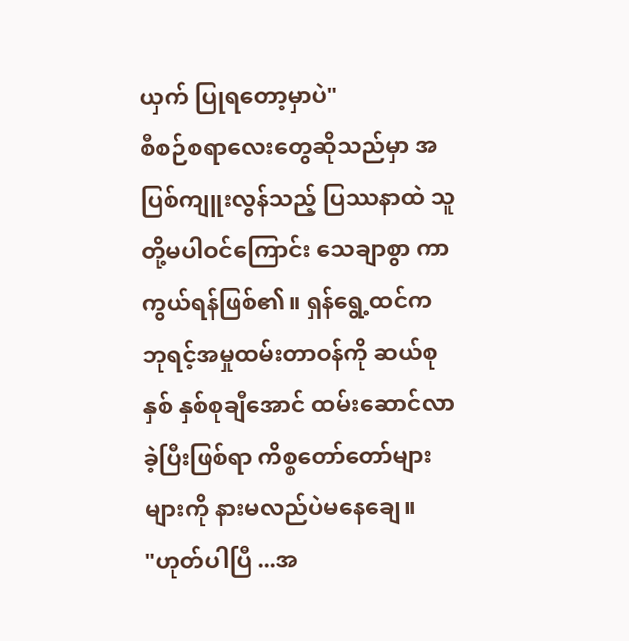ယှက် ပြုရတော့မှာပဲ"
စီစဉ်စရာလေးတွေဆိုသည်မှာ အပြစ်ကျူးလွန်သည့် ပြဿနာထဲ သူတို့မပါဝင်ကြောင်း သေချာစွာ ကာကွယ်ရန်ဖြစ်၏။ ရှန်ရွေ့ထင်က ဘုရင့်အမှုထမ်းတာဝန်ကို ဆယ်စုနှစ် နှစ်စုချီအောင် ထမ်းဆောင်လာခဲ့ပြီးဖြစ်ရာ ကိစ္စတော်တော်များများကို နားမလည်ပဲမနေချေ။
"ဟုတ်ပါပြီ ...အ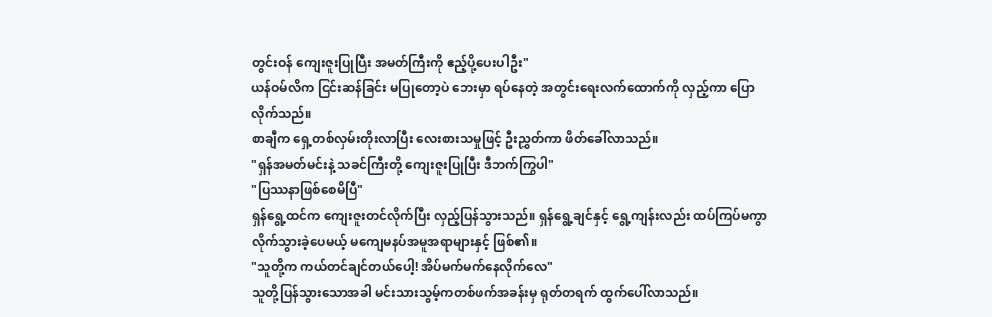တွင်းဝန် ကျေးဇူးပြုပြီး အမတ်ကြီးကို ဧည့်ပို့ပေးပါဦး"
ယန်ဝမ်လိက ငြင်းဆန်ခြင်း မပြုတော့ပဲ ဘေးမှာ ရပ်နေတဲ့ အတွင်းရေးလက်ထောက်ကို လှည့်ကာ ပြောလိုက်သည်။
စာချီက ရှေ့တစ်လှမ်းတိုးလာပြီး လေးစားသမှုဖြင့် ဦးညွှတ်ကာ ဖိတ်ခေါ်လာသည်။
"ရှန်အမတ်မင်းနဲ့ သခင်ကြီးတို့ ကျေးဇူးပြုပြီး ဒီဘက်ကြွပါ"
"ပြဿနာဖြစ်စေမိပြီ"
ရှန်ရွေ့ထင်က ကျေးဇူးတင်လိုက်ပြီး လှည့်ပြန်သွားသည်။ ရှန်ရွေ့ချင်နှင့် ရွေ့ကျန်းလည်း ထပ်ကြပ်မကွာ လိုက်သွားခဲ့ပေမယ့် မကျေမနပ်အမူအရာများနှင့် ဖြစ်၏။
"သူတို့က ကယ်တင်ချင်တယ်ပေါ့! အိပ်မက်မက်နေလိုက်လေ"
သူတို့ပြန်သွားသောအခါ မင်းသားသွမ့်ကတစ်ဖက်အခန်းမှ ရုတ်တရက် ထွက်ပေါ်လာသည်။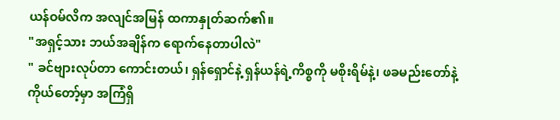ယန်ဝမ်လိက အလျင်အမြန် ထကာနှုတ်ဆက်၏။
"အရှင့်သား ဘယ်အချိန်က ရောက်နေတာပါလဲ"
" ခင်ဗျားလုပ်တာ ကောင်းတယ်၊ ရှန်ရှောင်နဲ့ ရှန်ယန်ရဲ့ကိစ္စကို မစိုးရိမ်နဲ့၊ ဖခမည်းတော်နဲ့ ကိုယ်တော့်မှာ အကြံရှိ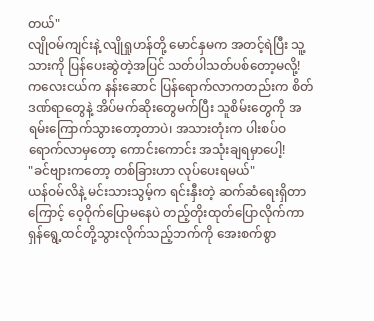တယ်"
လျိုဝမ်ကျင်းနဲ့ လျိုရှုဟန်တို့ မောင်နှမက အတင့်ရဲပြီး သူ့သားကို ပြန်ပေးဆွဲတဲ့အပြင် သတ်ပါသတ်ပစ်တော့မလို့! ကလေးငယ်က နန်းဆောင် ပြန်ရောက်လာကတည်းက စိတ်ဒဏ်ရာတွေနဲ့ အိပ်မက်ဆိုးတွေမက်ပြီး သူစိမ်းတွေကို အရမ်းကြောက်သွားတော့တာပဲ၊ အသားတုံးက ပါးစပ်ဝ ရောက်လာမှတော့ ကောင်းကောင်း အသုံးချရမှာပေါ့!
"ခင်ဗျားကတော့ တစ်ခြားဟာ လုပ်ပေးရမယ်"
ယန်ဝမ်လိနဲ့ မင်းသားသွမ့်က ရင်းနှီးတဲ့ ဆက်ဆံရေးရှိတာကြောင့် ဝေ့ဝိုက်ပြောမနေပဲ တည့်တိုးထုတ်ပြောလိုက်ကာ ရှန်ရွေ့ထင်တို့သွားလိုက်သည့်ဘက်ကို အေးစက်စွာ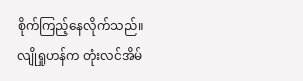စိုက်ကြည့်နေလိုက်သည်။
လျိုရှုဟန်က တုံးလင်အိမ်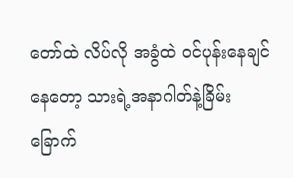တော်ထဲ လိပ်လို အခွံထဲ ဝင်ပုန်းနေချင်နေတော့ သားရဲ့အနာဂါတ်နဲ့ခြိမ်းခြောက်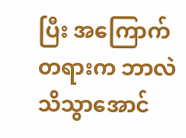ပြီး အကြောက်တရားက ဘာလဲ သိသွာအောင်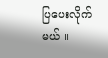ပြပေးလိုက်မယ် ။